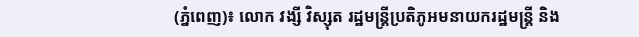(ភ្នំពេញ)៖ លោក វង្សី វិស្សុត រដ្ឋមន្ត្រីប្រតិភូអមនាយករដ្ឋមន្ត្រី និង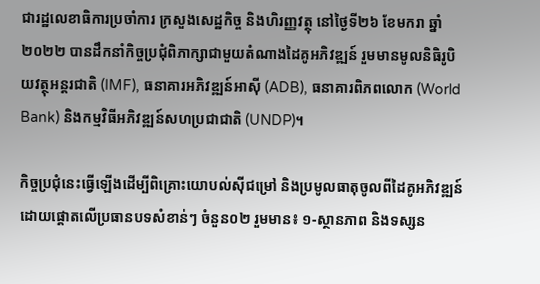ជារដ្ឋលេខាធិការប្រចាំការ ក្រសួងសេដ្ឋកិច្ច និងហិរញ្ញវត្ថុ នៅថ្ងៃទី២៦ ខែមករា ឆ្នាំ២០២២ បានដឹកនាំកិច្ចប្រជុំពិភាក្សាជាមួយតំណាងដៃគូអភិវឌ្ឍន៍ រួមមានមូលនិធិរូបិយវត្ថុអន្តរជាតិ (IMF), ធនាគារអភិវឌ្ឍន៍អាស៊ី (ADB), ធនាគារពិភពលោក (World Bank) និងកម្មវិធីអភិវឌ្ឍន៍សហប្រជាជាតិ (UNDP)។

កិច្ចប្រជុំនេះធ្វើឡើងដើម្បីពិគ្រោះយោបល់ស៊ីជម្រៅ និងប្រមូលធាតុចូលពីដៃគូអភិវឌ្ឍន៍ ដោយផ្តោតលើប្រធានបទសំខាន់ៗ ចំនួន០២ រួមមាន៖ ១-ស្ថានភាព និងទស្សន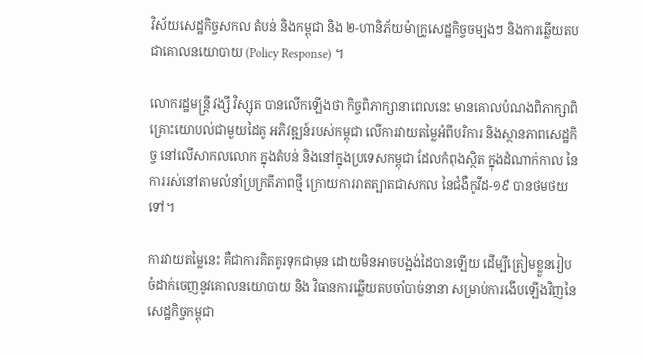វិស័យសេដ្ឋកិច្ចសកល តំបន់ និងកម្ពុជា និង ២-ហានិភ័យម៉ាក្រូសេដ្ឋកិច្ចចម្បងៗ និងការឆ្លើយតបជាគោលនយោបាយ (Policy Response) ។

លោករដ្ឋមន្ត្រី វង្សី វិស្សុត បានលើកឡើងថា កិច្ចពិភាក្សានាពេលនេះ មានគោលបំណងពិភាក្សាពិគ្រោះយោបល់ជាមួយដៃគូ អភិវឌ្ឍន៍របស់កម្ពុជា លើការវាយតម្លៃអំពីបរិការ និងស្ថានភាពសេដ្ឋកិច្ច នៅលើសាកលលោក ក្នុងតំបន់ និងនៅក្នុងប្រទេសកម្ពុជា ដែលកំពុងស្ថិត ក្នុងដំណាក់កាល នៃការរស់នៅតាមលំនាំប្រក្រតីភាពថ្មី ក្រោយការរាតត្បាតជាសកល នៃជំងឺកូវីដ-១៩ បានថមថយទៅ។

ការវាយតម្លៃនេះ គឺជាការគិតគូរទុកជាមុន ដោយមិនអាចបង្អង់ដៃបានឡើយ ដើម្បីត្រៀមខ្លួនរៀបចំដាក់ចេញនូវគោលនយោបាយ និង វិធានការឆ្លើយតបចាំបាច់នានា សម្រាប់ការងើបឡើងវិញនៃសេដ្ឋកិច្ចកម្ពុជា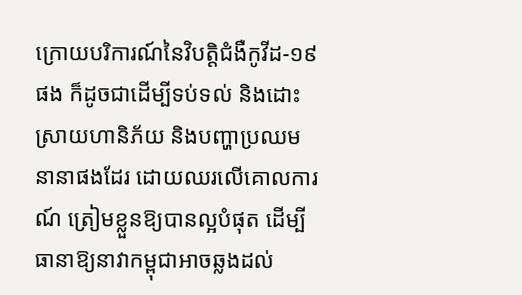ក្រោយបរិការណ៍នៃវិបត្តិជំងឺកូវីដ-១៩ ផង ក៏ដូចជាដើម្បីទប់ទល់ និងដោះស្រាយហានិភ័យ និងបញ្ហាប្រឈម នានាផងដែរ ដោយឈរលើគោលការណ៍ ត្រៀមខ្លួនឱ្យបានល្អបំផុត ដើម្បីធានាឱ្យនាវាកម្ពុជាអាចឆ្លងដល់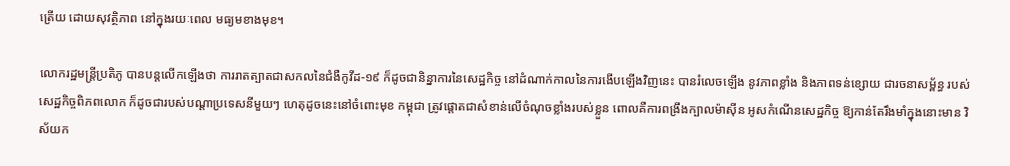ត្រើយ ដោយសុវត្ថិភាព នៅក្នុងរយៈពេល មធ្យមខាងមុខ។

លោករដ្ឋមន្ត្រីប្រតិភូ បានបន្តលើកឡើងថា ការរាតត្បាតជាសកលនៃជំងឺកូវីដ-១៩ ក៏ដូចជានិន្នាការនៃសេដ្ឋកិច្ច នៅដំណាក់កាលនៃការងើបឡើងវិញនេះ បានរំលេចឡើង នូវភាពខ្លាំង និងភាពទន់ខ្សោយ ជារចនាសម្ព័ន្ធ របស់សេដ្ឋកិច្ចពិភពលោក ក៏ដូចជារបស់បណ្តាប្រទេសនីមួយៗ ហេតុដូចនេះនៅចំពោះមុខ កម្ពុជា ត្រូវផ្តោតជាសំខាន់លើចំណុចខ្លាំងរបស់ខ្លួន ពោលគឺការពង្រឹងក្បាលម៉ាស៊ីន អូសកំណើនសេដ្ឋកិច្ច ឱ្យកាន់តែរឹងមាំក្នុងនោះមាន វិស័យក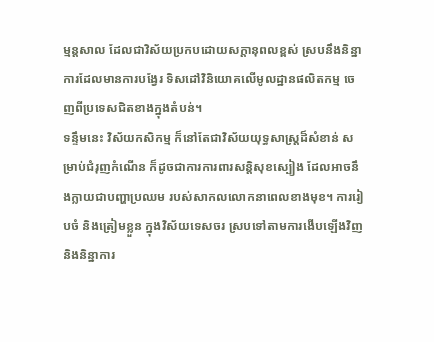ម្មន្តសាល ដែលជាវិស័យប្រកបដោយសក្តានុពលខ្ពស់ ស្របនឹងនិន្នាការដែលមានការបង្វែរ ទិសដៅវិនិយោគលើមូលដ្ឋានផលិតកម្ម ចេញពីប្រទេសជិតខាងក្នុងតំបន់។
ទន្ទឹមនេះ វិស័យកសិកម្ម ក៏នៅតែជាវិស័យយុទ្ធសាស្ត្រដ៏សំខាន់ សម្រាប់ជំរុញកំណើន ក៏ដូចជាការការពារសន្តិសុខស្បៀង ដែលអាចនឹងក្លាយជាបញ្ហាប្រឈម របស់សាកលលោកនាពេលខាងមុខ។ ការរៀបចំ និងត្រៀមខ្លួន ក្នុងវិស័យទេសចរ ស្របទៅតាមការងើបឡើងវិញ និងនិន្នាការ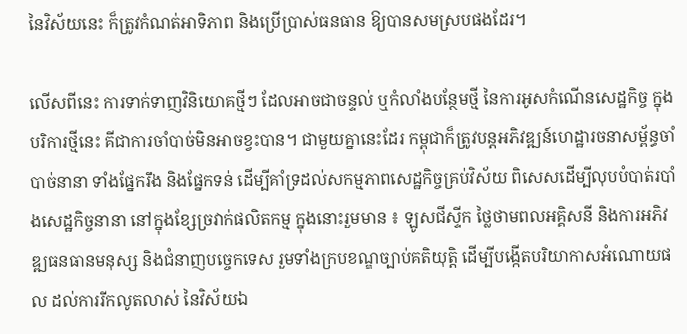នៃវិស័យនេះ ក៏ត្រូវកំណត់អាទិភាព និងប្រើប្រាស់ធនធាន ឱ្យបានសមស្របផងដែរ។

លើសពីនេះ ការទាក់ទាញវិនិយោគថ្មីៗ ដែលអាចជាចន្ទល់ ឬកំលាំងបន្ថែមថ្មី នៃការអូសកំណើនសេដ្ឋកិច្ច ក្នុងបរិការថ្មីនេះ គីជាការចាំបាច់មិនអាចខ្វះបាន។ ជាមួយគ្នានេះដែរ កម្ពុជាក៏ត្រូវបន្តអភិវឌ្ឍន៍ហេដ្ឋារចនាសម្ព័ន្ធចាំបាច់នានា ទាំងផ្នែករឹង និងផ្នែកទន់ ដើម្បីគាំទ្រដល់សកម្មភាពសេដ្ឋកិច្ចគ្រប់វិស័យ ពិសេសដើម្បីលុបបំបាត់របាំងសេដ្ឋកិច្ចនានា នៅក្នុងខ្សែច្រវាក់ផលិតកម្ម ក្នុងនោះរួមមាន ៖ ឡូសជីស្ទីក ថ្លៃថាមពលអគ្គិសនី និងការអភិវឌ្ឍធនធានមនុស្ស និងជំនាញបច្ចេកទេស រួមទាំងក្របខណ្ឌច្បាប់គតិយុត្តិ ដើម្បីបង្កើតបរិយាកាសអំណោយផល ដល់ការរីកលូតលាស់ នៃវិស័យឯ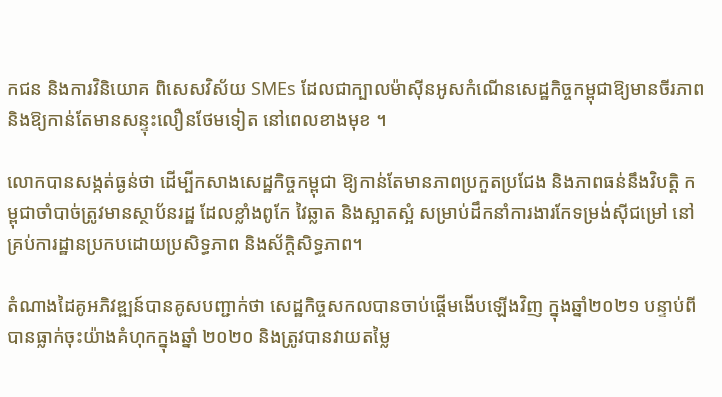កជន និងការវិនិយោគ ពិសេសវិស័យ SMEs ដែលជាក្បាលម៉ាស៊ីនអូសកំណើនសេដ្ឋកិច្ចកម្ពុជាឱ្យមានចីរភាព និងឱ្យកាន់តែមានសន្ទុះលឿនថែមទៀត នៅពេលខាងមុខ ។

លោកបានសង្កត់ធ្ងន់ថា ដើម្បីកសាងសេដ្ឋកិច្ចកម្ពុជា ឱ្យកាន់តែមានភាពប្រកួតប្រជែង និងភាពធន់នឹងវិបត្តិ កម្ពុជាចាំបាច់ត្រូវមានស្ថាប័នរដ្ឋ ដែលខ្លាំងពូកែ វៃឆ្លាត និងស្អាតស្អំ សម្រាប់ដឹកនាំការងារកែទម្រង់ស៊ីជម្រៅ នៅគ្រប់ការដ្ឋានប្រកបដោយប្រសិទ្ធភាព និងស័ក្តិសិទ្ធភាព។

តំណាងដៃគូអភិវឌ្ឍន៍បានគូសបញ្ជាក់ថា សេដ្ឋកិច្ចសកលបានចាប់ផ្តើមងើបឡើងវិញ ក្នុងឆ្នាំ២០២១ បន្ទាប់ពីបានធ្លាក់ចុះយ៉ាងគំហុកក្នុងឆ្នាំ ២០២០ និងត្រូវបានវាយតម្លៃ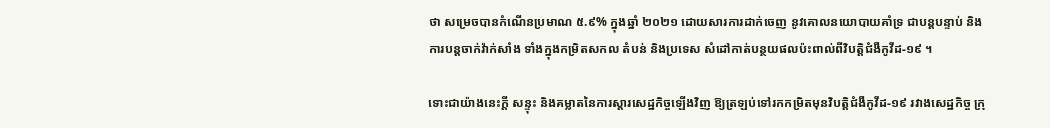ថា សម្រេចបានកំណើនប្រមាណ ៥.៩% ក្នុងឆ្នាំ ២០២១ ដោយសារការដាក់ចេញ នូវគោលនយោបាយគាំទ្រ ជាបន្តបន្ទាប់ និងការបន្តចាក់វ៉ាក់សាំង ទាំងក្នុងកម្រិតសកល តំបន់ និងប្រទេស សំដៅកាត់បន្ថយផលប៉ះពាល់ពីវិបត្តិជំងឺកូវីដ-១៩ ។

ទោះជាយ៉ាងនេះក្ដី សន្ទុះ និងគម្លាតនៃការស្ដារសេដ្ឋកិច្ចឡើងវិញ ឱ្យត្រឡប់ទៅរកកម្រិតមុនវិបត្តិជំងឺកូវីដ-១៩ រវាងសេដ្ឋកិច្ច ក្រុ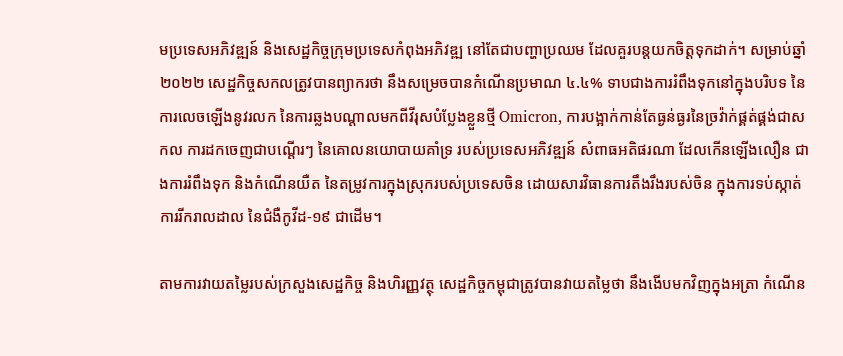មប្រទេសអភិវឌ្ឍន៍ និងសេដ្ឋកិច្ចក្រុមប្រទេសកំពុងអភិវឌ្ឍ នៅតែជាបញ្ហាប្រឈម ដែលគួរបន្តយកចិត្តទុកដាក់។ សម្រាប់ឆ្នាំ២០២២ សេដ្ឋកិច្ចសកលត្រូវបានព្យាករថា នឹងសម្រេចបានកំណើនប្រមាណ ៤.៤% ទាបជាងការរំពឹងទុកនៅក្នុងបរិបទ នៃការលេចឡើងនូវរលក នៃការឆ្លងបណ្តាលមកពីវីរុសបំប្លែងខ្លួនថ្មី Omicron, ការបង្អាក់កាន់តែធ្ងន់ធ្ងរនៃច្រវ៉ាក់ផ្គត់ផ្គង់ជាសកល ការដកចេញជាបណ្តើរៗ នៃគោលនយោបាយគាំទ្រ របស់ប្រទេសអភិវឌ្ឍន៍ សំពាធអតិផរណា ដែលកើនឡើងលឿន ជាងការរំពឹងទុក និងកំណើនយឺត នៃតម្រូវការក្នុងស្រុករបស់ប្រទេសចិន ដោយសារវិធានការតឹងរឹងរបស់ចិន ក្នុងការទប់ស្កាត់ការរីករាលដាល នៃជំងឺកូវីដ-១៩ ជាដើម។

តាមការវាយតម្លៃរបស់ក្រសួងសេដ្ឋកិច្ច និងហិរញ្ញវត្ថុ សេដ្ឋកិច្ចកម្ពុជាត្រូវបានវាយតម្លៃថា នឹងងើបមកវិញក្នុងអត្រា កំណើន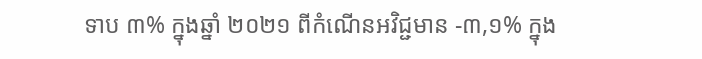ទាប ៣% ក្នុងឆ្នាំ ២០២១ ពីកំណើនអវិជ្ជមាន -៣,១% ក្នុង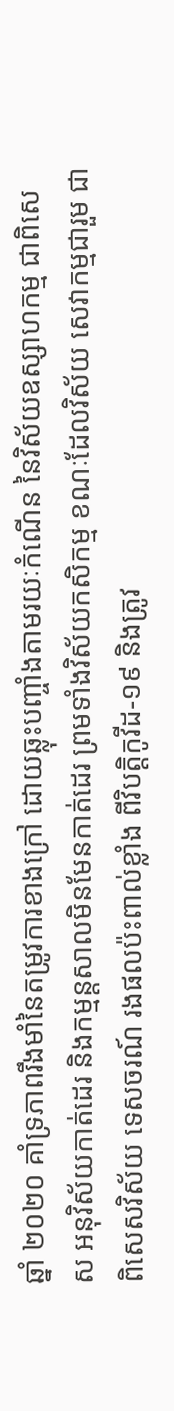ឆ្នាំ ២០២០ គាំទ្រភាពរឹងមាំនៃតម្រូវការខាងក្រៅ ដោយឆ្លុះបញ្ចាំងតាមរយៈកំណើន នៃវិស័យឧស្សាហកម្ម ជាពិសេស អនុវិស័យកាត់ដេរ និងកម្មន្តសាលមិនមែនកាត់ដេរ ព្រមទាំងវិស័យកសិកម្ម ខណៈដែលវិស័យ សេវាកម្មជារួម ជាពិសេសវិស័យ ទេសចរណ៍ រងផលប៉ះពាល់ខ្លាំង ពីវិបត្តិកូវីដ-១៩ និងត្រូវ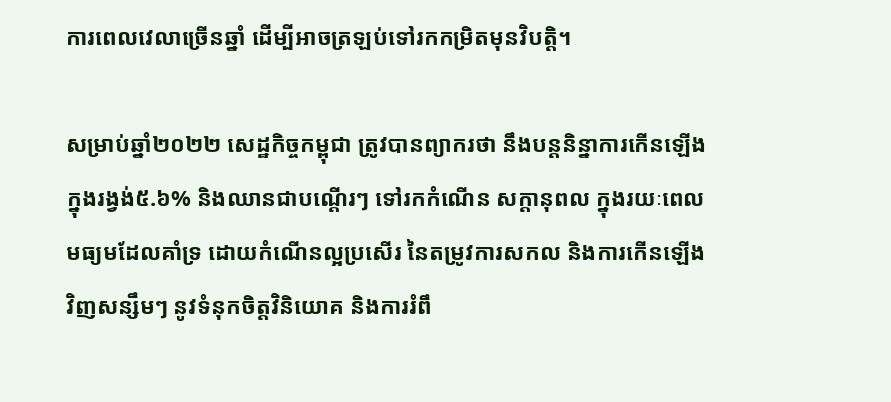ការពេលវេលាច្រើនឆ្នាំ ដើម្បីអាចត្រឡប់ទៅរកកម្រិតមុនវិបត្តិ។

សម្រាប់ឆ្នាំ២០២២ សេដ្ឋកិច្ចកម្ពុជា ត្រូវបានព្យាករថា នឹងបន្តនិន្នាការកើនឡើង ក្នុងរង្វង់៥.៦% និងឈានជាបណើ្តរៗ ទៅរកកំណើន សក្តានុពល ក្នុងរយៈពេលមធ្យមដែលគាំទ្រ ដោយកំណើនល្អប្រសើរ នៃតម្រូវការសកល និងការកើនឡើងវិញសន្សឹមៗ នូវទំនុកចិត្តវិនិយោគ និងការរំពឹ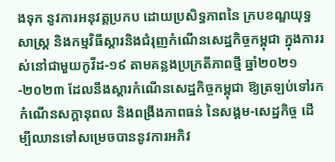ងទុក នូវការអនុវត្តប្រកប ដោយប្រសិទ្ធភាពនៃ ក្របខណ្ឌយុទ្ធសាស្រ្ត និងកម្មវិធីស្តារនិងជំរុញកំណើនសេដ្ឋកិច្ចកម្ពុជា ក្នុងការរស់នៅជាមួយកូវីដ-១៩ តាមគន្លងប្រក្រតីភាពថ្មី ឆ្នាំ២០២១-២០២៣ ដែលនឹងស្តារកំណើនសេដ្ឋកិច្ចកម្ពុជា ឱ្យត្រឡប់ទៅរកកំណើនសក្តានុពល និងពង្រឹងភាពធន់ នៃសង្គម-សេដ្ឋកិច្ច ដើម្បីឈានទៅសម្រេចបាននូវការអភិវ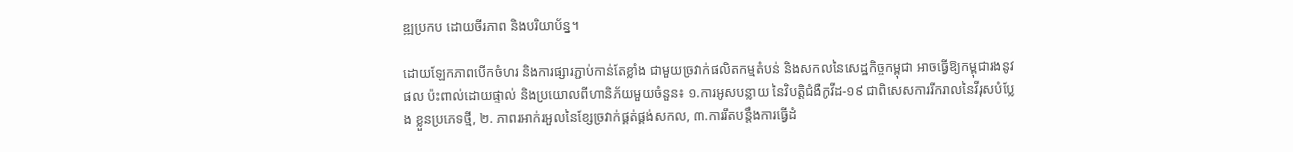ឌ្ឍប្រកប ដោយចីរភាព និងបរិយាប័ន្ន។

ដោយឡែកភាពបើកចំហរ និងការផ្សារភ្ជាប់កាន់តែខ្លាំង ជាមួយច្រវាក់ផលិតកម្មតំបន់ និងសកលនៃសេដ្ឋកិច្ចកម្ពុជា អាចធ្វើឱ្យកម្ពុជារងនូវផល ប៉ះពាល់ដោយផ្ទាល់ និងប្រយោលពីហានិភ័យមួយចំនួន៖ ១.ការអូសបន្លាយ នៃវិបត្តិជំងឺកូវីដ-១៩ ជាពិសេសការរីករាលនៃវីរុសបំប្លែង ខ្លួនប្រភេទថ្មី, ២. ភាពរអាក់រអួលនៃខ្សែច្រវាក់ផ្គត់ផ្គង់សកល, ៣.ការរឹតបន្តឹងការធ្វើដំ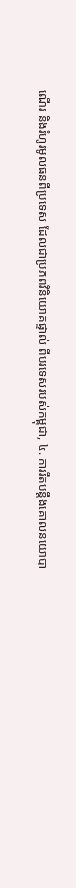ណើរ និងរំហូរមូលធនពីប្រទេស ដែលជាប្រភពវិនិយោគផ្ទាល់ ពីបរទេសរបស់កម្ពុជា, ៤. ការរឹតបន្តឹងគោលនយោបា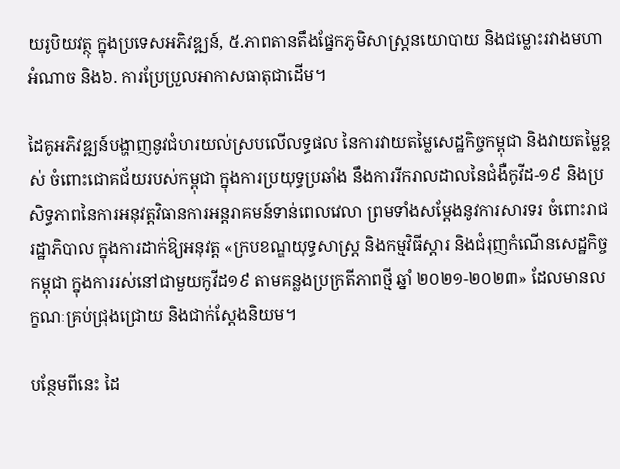យរូបិយវត្ថុ ក្នុងប្រទេសអភិវឌ្ឍន៍, ៥.ភាពតានតឹងផ្នែកភូមិសាស្រ្តនយោបាយ និងជម្លោះរវាងមហាអំណាច និង៦. ការប្រែប្រួលអាកាសធាតុជាដើម។

ដៃគូអភិវឌ្ឍន៍បង្ហាញនូវជំហរយល់ស្របលើលទ្ធផល នៃការវាយតម្លៃសេដ្ឋកិច្ចកម្ពុជា និងវាយតម្លៃខ្ពស់ ចំពោះជោគជ័យរបស់កម្ពុជា ក្នុងការប្រយុទ្ធប្រឆាំង នឹងការរីករាលដាលនៃជំងឺកូវីដ-១៩ និងប្រសិទ្ធភាពនៃការអនុវត្តវិធានការអន្តរាគមន៍ទាន់ពេលវេលា ព្រមទាំងសម្តែងនូវការសារទរ ចំពោះរាជរដ្ឋាភិបាល ក្នុងការដាក់ឱ្យអនុវត្ត «ក្របខណ្ឌយុទ្ធសាស្រ្ត និងកម្មវិធីស្តារ និងជំរុញកំណើនសេដ្ឋកិច្ចកម្ពុជា ក្នុងការរស់នៅជាមួយកូវីដ១៩ តាមគន្លងប្រក្រតីភាពថ្មី ឆ្នាំ ២០២១-២០២៣» ដែលមានលក្ខណៈគ្រប់ជ្រុងជ្រោយ និងជាក់ស្តែងនិយម។

បន្ថែមពីនេះ ដៃ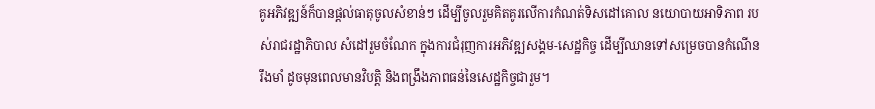គូអភិវឌ្ឍន៍ក៏បានផ្តល់ធាតុចូលសំខាន់ៗ ដើម្បីចូលរួមគិតគូរលើការកំណត់ទិសដៅគោល នយោបាយអាទិភាព របស់រាជរដ្ឋាភិបាល សំដៅរួមចំណែក ក្នុងការជំរុញការអភិវឌ្ឍសង្គម-សេដ្ឋកិច្ច ដើម្បីឈានទៅសម្រេចបានកំណើនរឹងមាំ ដូចមុនពេលមានវិបត្តិ និងពង្រឹងភាពធន់នៃសេដ្ឋកិច្ចជារួម។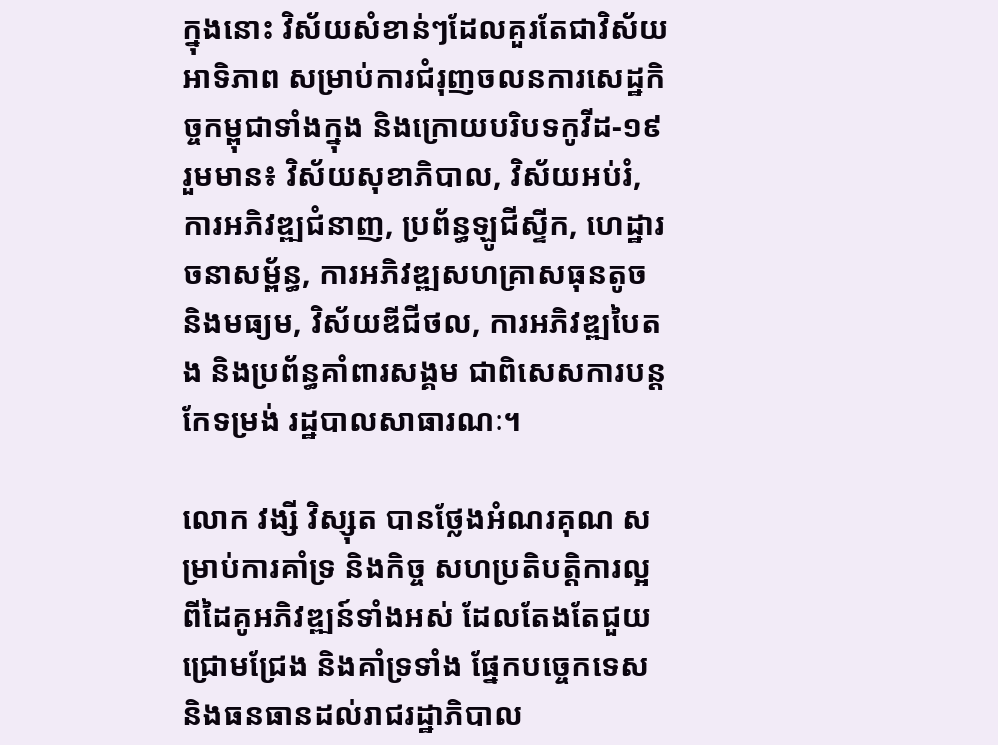ក្នុងនោះ វិស័យសំខាន់ៗដែលគួរតែជាវិស័យអាទិភាព សម្រាប់ការជំរុញចលនការសេដ្ឋកិច្ចកម្ពុជាទាំងក្នុង និងក្រោយបរិបទកូវីដ-១៩ រួមមាន៖ វិស័យសុខាភិបាល, វិស័យអប់រំ, ការអភិវឌ្ឍជំនាញ, ប្រព័ន្ធឡូជីស្ទីក, ហេដ្ឋារចនាសម្ព័ន្ធ, ការអភិវឌ្ឍសហគ្រាសធុនតូច និងមធ្យម, វិស័យឌីជីថល, ការអភិវឌ្ឍបៃតង និងប្រព័ន្ធគាំពារសង្គម ជាពិសេសការបន្តកែទម្រង់ រដ្ឋបាលសាធារណៈ។

លោក វង្សី វិស្សុត បានថ្លែងអំណរគុណ សម្រាប់ការគាំទ្រ និងកិច្ច សហប្រតិបត្តិការល្អ ពីដៃគូអភិវឌ្ឍន៍ទាំងអស់ ដែលតែងតែជួយជ្រោមជ្រែង និងគាំទ្រទាំង ផ្នែកបច្ចេកទេស និងធនធានដល់រាជរដ្ឋាភិបាល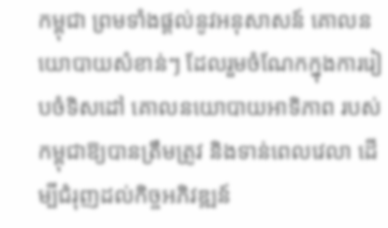កម្ពុជា ព្រមទាំងផ្តល់នូវអនុសាសន៍ គោលនយោបាយសំខាន់ៗ ដែលរួមចំណែកក្នុងការរៀបចំទិសដៅ គោលនយោបាយអាទិភាព របស់កម្ពុជាឱ្យបានត្រឹមត្រូវ និងទាន់ពេលវេលា ដើម្បីជំរុញដល់កិច្ចអភិវឌ្ឍន៍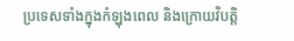ប្រទេសទាំងក្នុងកំឡុងពេល និងក្រោយវិបត្តិ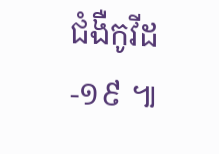ជំងឺកូវីដ-១៩ ៕